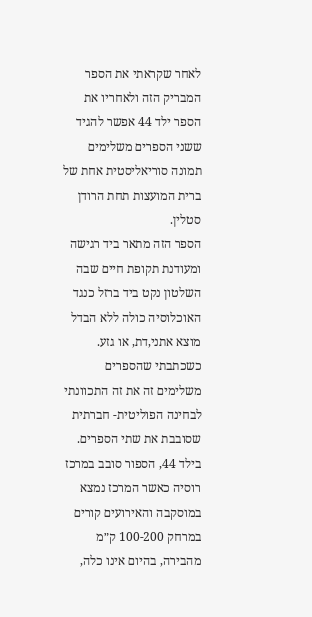לאחר שקראתי את הספר המבריק הזה ולאחריו את הספר ילד 44 אפשר להגיד ששני הספרים משלימים תמונה סוריאליסטית אחת של ברית המועצות תחת הרודן סטלין.
הספר הזה מתאר ביד רגישה ומעודנת תקופת חיים שבה השלטון נקט ביד ברזל כנגד האוכלוסיה כולה ללא הבדל מוצא אתני,דת, או גזע.
כשכתבתי שהספרים משלימים זה את זה התכוונתי לבחינה הפוליטית- חברתית שסובבת את שתי הספרים.
בילד 44, הספור סובב במרכז רוסיה כאשר המרכז נמצא במוסקבה והאירועים קורים במרחק 100-200 ק״מ מהבירה, בהיום אינו כלה,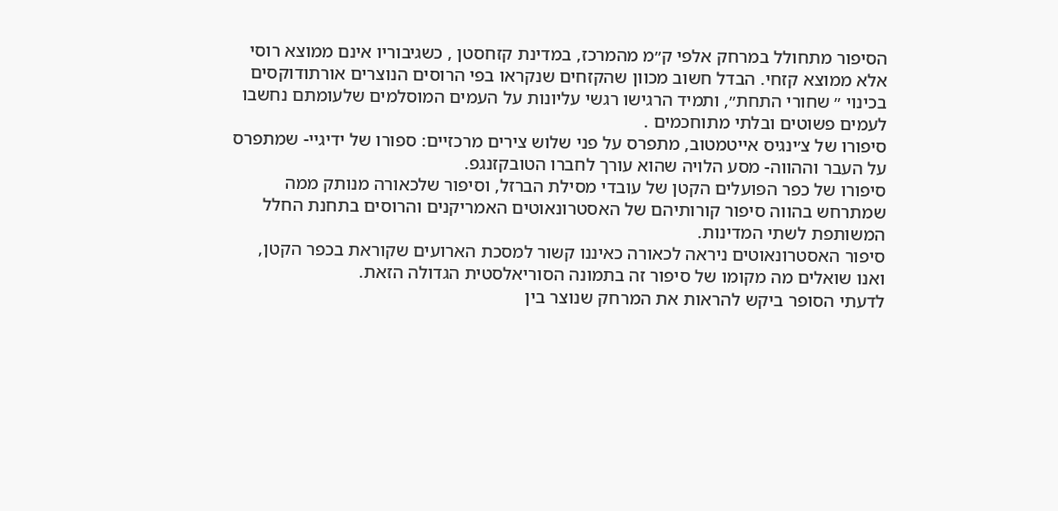הסיפור מתחולל במרחק אלפי ק״מ מהמרכז, במדינת קזחסטן , כשגיבוריו אינם ממוצא רוסי אלא ממוצא קזחי. הבדל חשוב מכוון שהקזחים שנקראו בפי הרוסים הנוצרים אורתודוקסים בכינוי ״ שחורי התחת״, ותמיד הרגישו רגשי עליונות על העמים המוסלמים שלעומתם נחשבו לעמים פשוטים ובלתי מתוחכמים .
סיפורו של צ׳ינגיס אייטמטוב, מתפרס על פני שלוש צירים מרכזיים: ספורו של ידיגיי- שמתפרס על העבר וההווה- מסע הלויה שהוא עורך לחברו הטובקזנגפ.
סיפורו של כפר הפועלים הקטן של עובדי מסילת הברזל, וסיפור שלכאורה מנותק ממה שמתרחש בהווה סיפור קורותיהם של האסטרונאוטים האמריקנים והרוסים בתחנת החלל המשותפת לשתי המדינות.
סיפור האסטרונאוטים ניראה לכאורה כאיננו קשור למסכת הארועים שקוראת בכפר הקטן, ואנו שואלים מה מקומו של סיפור זה בתמונה הסוריאלסטית הגדולה הזאת.
לדעתי הסופר ביקש להראות את המרחק שנוצר בין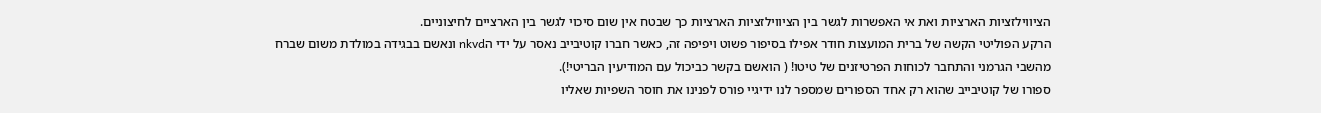הציווילזציות הארציות ואת אי האפשרות לגשר בין הציווילזציות הארציות כך שבטח אין שום סיכוי לגשר בין הארציים לחיצוניים.
הרקע הפוליטי הקשה של ברית המועצות חודר אפילו בסיפור פשוט ויפיפה זה, כאשר חברו קוטיבייב נאסר על ידי הnkvd ונאשם בבגידה במולדת משום שברח מהשבי הגרמני והתחבר לכוחות הפרטיזנים של טיטו! ( הואשם בקשר כביכול עם המודיעין הבריטי!).
ספורו של קוטיבייב שהוא רק אחד הספורים שמספר לנו ידיגיי פורס לפנינו את חוסר השפיות שאליו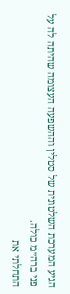הגיע המערכת השלטונית של סטלין וההשפעה העצומה שהיתה לה על פני ברה״מ כולה.
התחלתי את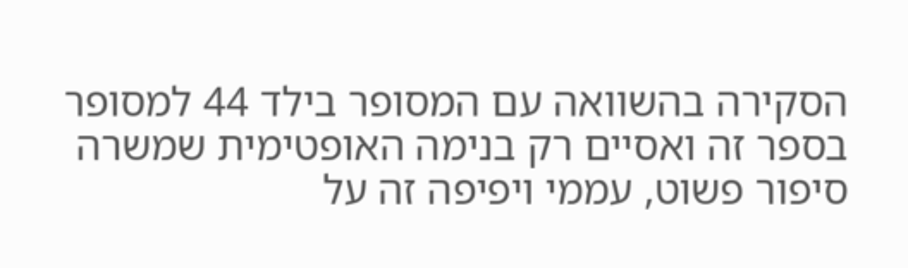הסקירה בהשוואה עם המסופר בילד 44 למסופר בספר זה ואסיים רק בנימה האופטימית שמשרה סיפור פשוט, עממי ויפיפה זה על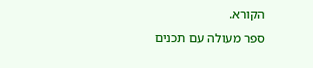הקורא.
ספר מעולה עם תכנים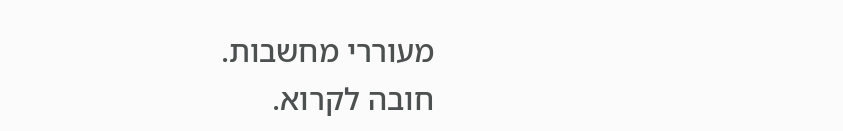מעוררי מחשבות.
חובה לקרוא.